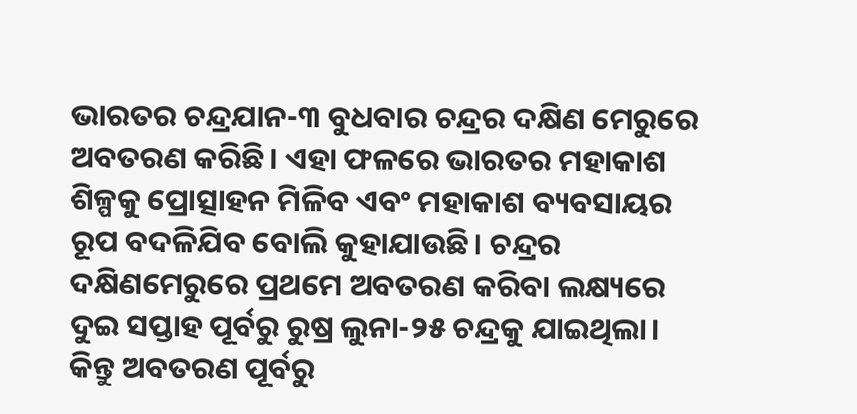ଭାରତର ଚନ୍ଦ୍ରଯାନ-୩ ବୁଧବାର ଚନ୍ଦ୍ରର ଦକ୍ଷିଣ ମେରୁରେ ଅବତରଣ କରିଛି। ଏହା ଫଳରେ ଭାରତର ମହାକାଶ ଶିଳ୍ପକୁ ପ୍ରୋତ୍ସାହନ ମିଳିବ ଏବଂ ମହାକାଶ ବ୍ୟବସାୟର ରୂପ ବଦଳିଯିବ ବୋଲି କୁହାଯାଉଛି। ଚନ୍ଦ୍ରର ଦକ୍ଷିଣମେରୁରେ ପ୍ରଥମେ ଅବତରଣ କରିବା ଲକ୍ଷ୍ୟରେ ଦୁଇ ସପ୍ତାହ ପୂର୍ବରୁ ରୁଷ୍ର ଲୁନା-୨୫ ଚନ୍ଦ୍ରକୁ ଯାଇଥିଲା। କିନ୍ତୁ ଅବତରଣ ପୂର୍ବରୁ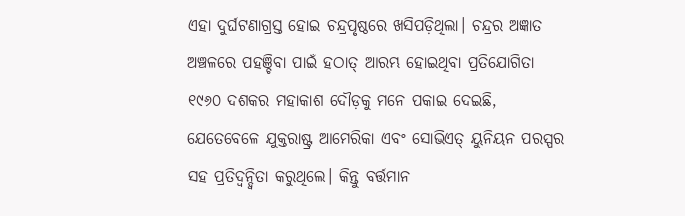ଏହା ଦୁର୍ଘଟଣାଗ୍ରସ୍ତ ହୋଇ ଚନ୍ଦ୍ରପୃଷ୍ଠରେ ଖସିପଡ଼ିଥିଲା। ଚନ୍ଦ୍ରର ଅଜ୍ଞାତ ଅଞ୍ଚଳରେ ପହଞ୍ଚିବା ପାଇଁ ହଠାତ୍ ଆରମ୍ଭ ହୋଇଥିବା ପ୍ରତିଯୋଗିତା ୧୯୬୦ ଦଶକର ମହାକାଶ ଦୌଡ଼କୁ ମନେ ପକାଇ ଦେଇଛି, ଯେତେବେଳେ ଯୁକ୍ତରାଷ୍ଟ୍ର ଆମେରିକା ଏବଂ ସୋଭିଏତ୍ ୟୁନିୟନ ପରସ୍ପର ସହ ପ୍ରତିଦ୍ୱନ୍ଦ୍ୱିତା କରୁଥିଲେ। କିନ୍ତୁ ବର୍ତ୍ତମାନ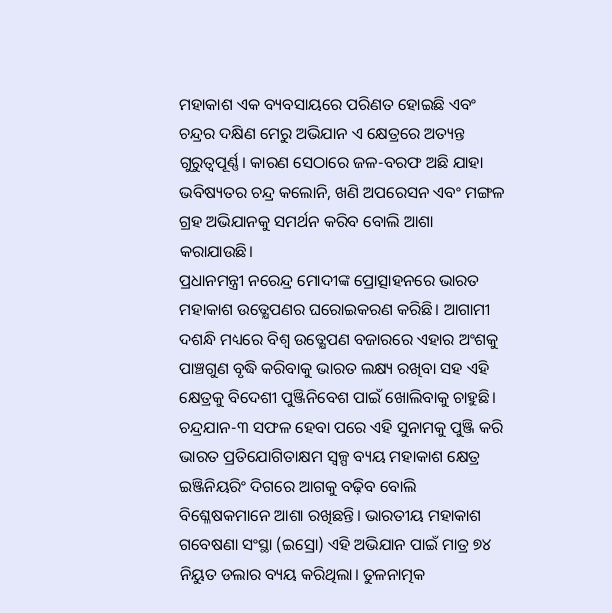ମହାକାଶ ଏକ ବ୍ୟବସାୟରେ ପରିଣତ ହୋଇଛି ଏବଂ ଚନ୍ଦ୍ରର ଦକ୍ଷିଣ ମେରୁ ଅଭିଯାନ ଏ କ୍ଷେତ୍ରରେ ଅତ୍ୟନ୍ତ ଗୁରୁତ୍ବପୂର୍ଣ୍ଣ। କାରଣ ସେଠାରେ ଜଳ-ବରଫ ଅଛି ଯାହା ଭବିଷ୍ୟତର ଚନ୍ଦ୍ର କଲୋନି, ଖଣି ଅପରେସନ ଏବଂ ମଙ୍ଗଳ ଗ୍ରହ ଅଭିଯାନକୁ ସମର୍ଥନ କରିବ ବୋଲି ଆଶା କରାଯାଉଛି।
ପ୍ରଧାନମନ୍ତ୍ରୀ ନରେନ୍ଦ୍ର ମୋଦୀଙ୍କ ପ୍ରୋତ୍ସାହନରେ ଭାରତ ମହାକାଶ ଉତ୍କ୍ଷେପଣର ଘରୋଇକରଣ କରିଛି। ଆଗାମୀ ଦଶନ୍ଧି ମଧ୍ୟରେ ବିଶ୍ୱ ଉତ୍କ୍ଷେପଣ ବଜାରରେ ଏହାର ଅଂଶକୁ ପାଞ୍ଚଗୁଣ ବୃଦ୍ଧି କରିବାକୁ ଭାରତ ଲକ୍ଷ୍ୟ ରଖିବା ସହ ଏହି କ୍ଷେତ୍ରକୁ ବିଦେଶୀ ପୁଞ୍ଜିନିବେଶ ପାଇଁ ଖୋଲିବାକୁ ଚାହୁଛି। ଚନ୍ଦ୍ରଯାନ-୩ ସଫଳ ହେବା ପରେ ଏହି ସୁନାମକୁ ପୁଞ୍ଜି କରି ଭାରତ ପ୍ରତିଯୋଗିତାକ୍ଷମ ସ୍ବଳ୍ପ ବ୍ୟୟ ମହାକାଶ କ୍ଷେତ୍ର ଇଞ୍ଜିନିୟରିଂ ଦିଗରେ ଆଗକୁ ବଢ଼ିବ ବୋଲି ବିଶ୍ଳେଷକମାନେ ଆଶା ରଖିଛନ୍ତି। ଭାରତୀୟ ମହାକାଶ ଗବେଷଣା ସଂସ୍ଥା (ଇସ୍ରୋ) ଏହି ଅଭିଯାନ ପାଇଁ ମାତ୍ର ୭୪ ନିୟୁତ ଡଲାର ବ୍ୟୟ କରିଥିଲା। ତୁଳନାତ୍ମକ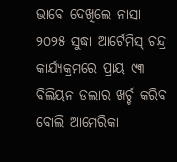ଭାବେ ଦେଖିଲେ ନାସା ୨୦୨୫ ସୁଦ୍ଧା ଆର୍ଟେମିସ୍ ଚନ୍ଦ୍ର କାର୍ଯ୍ୟକ୍ରମରେ ପ୍ରାୟ ୯୩ ବିଲିୟନ ଡଲାର ଖର୍ଚ୍ଚ କରିବ ବୋଲି ଆମେରିକା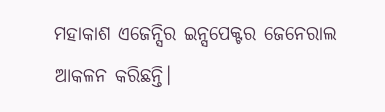ମହାକାଶ ଏଜେନ୍ସିର ଇନ୍ସପେକ୍ଟର ଜେନେରାଲ ଆକଳନ କରିଛନ୍ତି।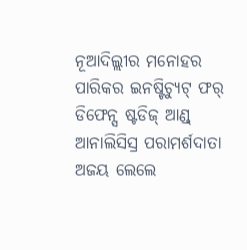ନୂଆଦିଲ୍ଲୀର ମନୋହର ପାରିକର ଇନଷ୍ଟିଚ୍ୟୁଟ୍ ଫର୍ ଡିଫେନ୍ସ ଷ୍ଟଡିଜ୍ ଆଣ୍ଡ୍ ଆନାଲିସିସ୍ର ପରାମର୍ଶଦାତା ଅଜୟ ଲେଲେ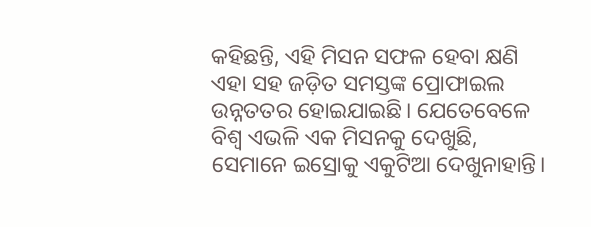କହିଛନ୍ତି, ଏହି ମିସନ ସଫଳ ହେବା କ୍ଷଣି ଏହା ସହ ଜଡ଼ିତ ସମସ୍ତଙ୍କ ପ୍ରୋଫାଇଲ ଉନ୍ନତତର ହୋଇଯାଇଛି। ଯେତେବେଳେ ବିଶ୍ୱ ଏଭଳି ଏକ ମିସନକୁ ଦେଖୁଛି, ସେମାନେ ଇସ୍ରୋକୁ ଏକୁଟିଆ ଦେଖୁନାହାନ୍ତି।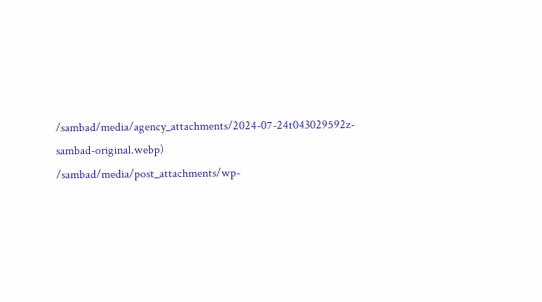/sambad/media/agency_attachments/2024-07-24t043029592z-sambad-original.webp)
/sambad/media/post_attachments/wp-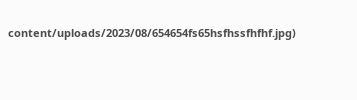content/uploads/2023/08/654654fs65hsfhssfhfhf.jpg)